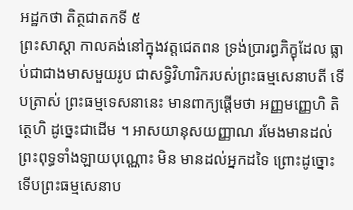អដ្ឋកថា តិត្ថជាតកទី ៥
ព្រះសាស្តា កាលគង់នៅក្នុងវត្តជេតពន ទ្រង់ប្រារព្ធភិក្ខុដែល ធ្លាប់ជាជាងមាសមួយរូប ជាសទ្ធិវិហារិករបស់ព្រះធម្មសេនាបតី ទើបត្រាស់ ព្រះធម្មទេសនានេះ មានពាក្យផ្តើមថា អញ្ញមញ្ញេហិ តិត្ថេហិ ដូច្នេះជាដើម ។ អាសយានុសយញ្ញាណ រមែងមានដល់ព្រះពុទ្ធទាំងឡាយបុណ្ណោះ មិន មានដល់អ្នកដទៃ ព្រោះដូច្នោះ ទើបព្រះធម្មសេនាប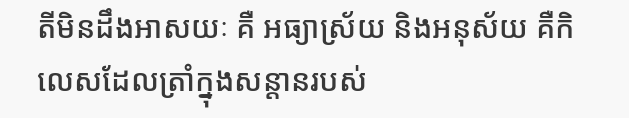តីមិនដឹងអាសយៈ គឺ អធ្យាស្រ័យ និងអនុស័យ គឺកិលេសដែលត្រាំក្នុងសន្តានរបស់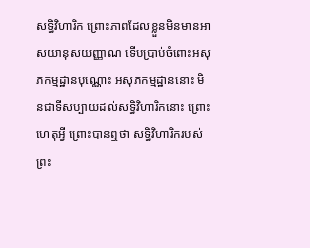សទ្ធិវិហារិក ព្រោះភាពដែលខ្លួនមិនមានអាសយានុសយញ្ញាណ ទើបប្រាប់ចំពោះអសុភកម្មដ្ឋានបុណ្ណោះ អសុភកម្មដ្ឋាននោះ មិនជាទីសប្បាយដល់សទ្ធិវិហារិកនោះ ព្រោះហេតុអ្វី ព្រោះបានឮថា សទ្ធិវិហារិករបស់ព្រះ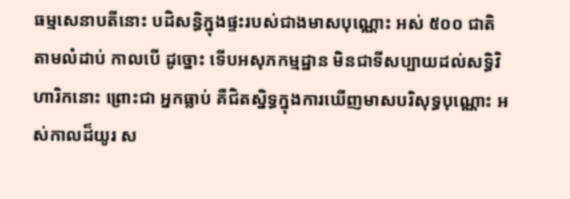ធម្មសេនាបតីនោះ បដិសន្ធិក្នុងផ្ទះរបស់ជាងមាសបុណ្ណោះ អស់ ៥០០ ជាតិ តាមលំដាប់ កាលបើ ដូច្នោះ ទើបអសុភកម្មដ្ឋាន មិនជាទីសប្បាយដល់សទ្ធិវិហារិកនោះ ព្រោះជា អ្នកធ្លាប់ គឺជិតស្និទ្ធក្នុងការឃើញមាសបរិសុទ្ធបុណ្ណោះ អស់កាលដ៏យូរ ស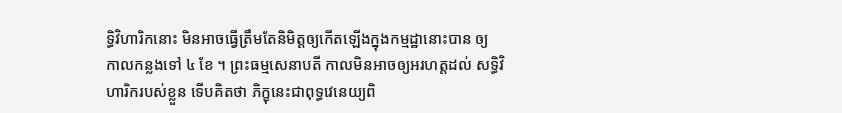ទ្ធិវិហារិកនោះ មិនអាចធ្វើត្រឹមតែនិមិត្តឲ្យកើតឡើងក្នុងកម្មដ្ឋានោះបាន ឲ្យ កាលកន្លងទៅ ៤ ខែ ។ ព្រះធម្មសេនាបតី កាលមិនអាចឲ្យអរហត្តដល់ សទ្ធិវិហារិករបស់ខ្លួន ទើបគិតថា ភិក្ខុនេះជាពុទ្ធវេនេយ្យពិ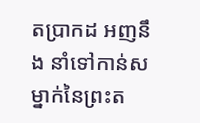តប្រាកដ អញនឹង នាំទៅកាន់សម្នាក់នៃព្រះត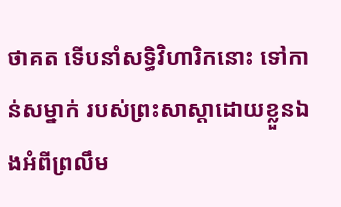ថាគត ទើបនាំសទ្ធិវិហារិកនោះ ទៅកាន់សម្នាក់ របស់ព្រះសាស្តាដោយខ្លួនឯងអំពីព្រលឹម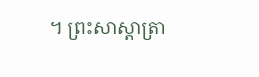។ ព្រះសាស្តាត្រា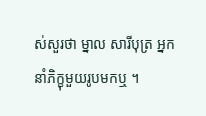ស់សួរថា ម្នាល សារីបុត្រ អ្នកនាំភិក្ខុមួយរូបមកឬ ។